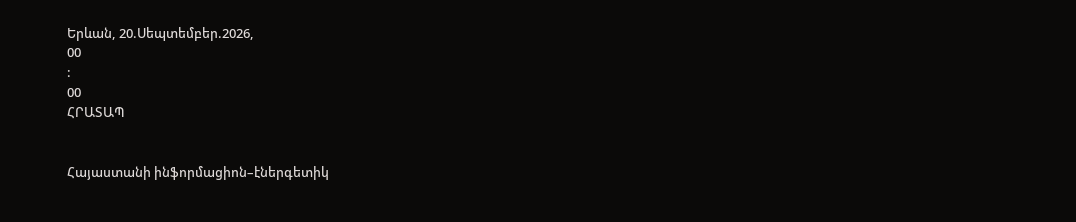Երևան, 20.Սեպտեմբեր.2026,
00
:
00
ՀՐԱՏԱՊ


Հայաստանի ինֆորմացիոն–էներգետիկ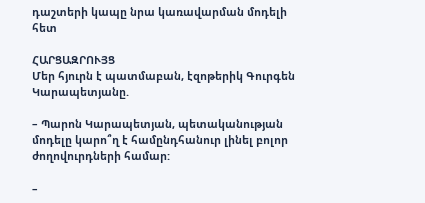դաշտերի կապը նրա կառավարման մոդելի հետ

ՀԱՐՑԱԶՐՈՒՅՑ
Մեր հյուրն է պատմաբան, էզոթերիկ Գուրգեն Կարապետյանը.

– Պարոն Կարապետյան, պետականության մոդելը կարո՞ղ է համընդհանուր լինել բոլոր ժողովուրդների համար:

–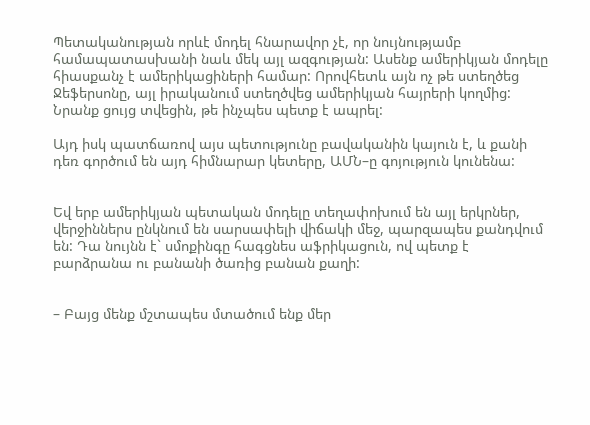Պետականության որևէ մոդել հնարավոր չէ, որ նույնությամբ համապատասխանի նաև մեկ այլ ազգության: Ասենք ամերիկյան մոդելը հիասքանչ է ամերիկացիների համար: Որովհետև այն ոչ թե ստեղծեց Ջեֆերսոնը, այլ իրականում ստեղծվեց ամերիկյան հայրերի կողմից: Նրանք ցույց տվեցին, թե ինչպես պետք է ապրել:

Այդ իսկ պատճառով այս պետությունը բավականին կայուն է, և քանի դեռ գործում են այդ հիմնարար կետերը, ԱՄՆ–ը գոյություն կունենա:


Եվ երբ ամերիկյան պետական մոդելը տեղափոխում են այլ երկրներ, վերջիններս ընկնում են սարսափելի վիճակի մեջ, պարզապես քանդվում են: Դա նույնն է` սմոքինգը հագցնես աֆրիկացուն, ով պետք է բարձրանա ու բանանի ծառից բանան քաղի:


– Բայց մենք մշտապես մտածում ենք մեր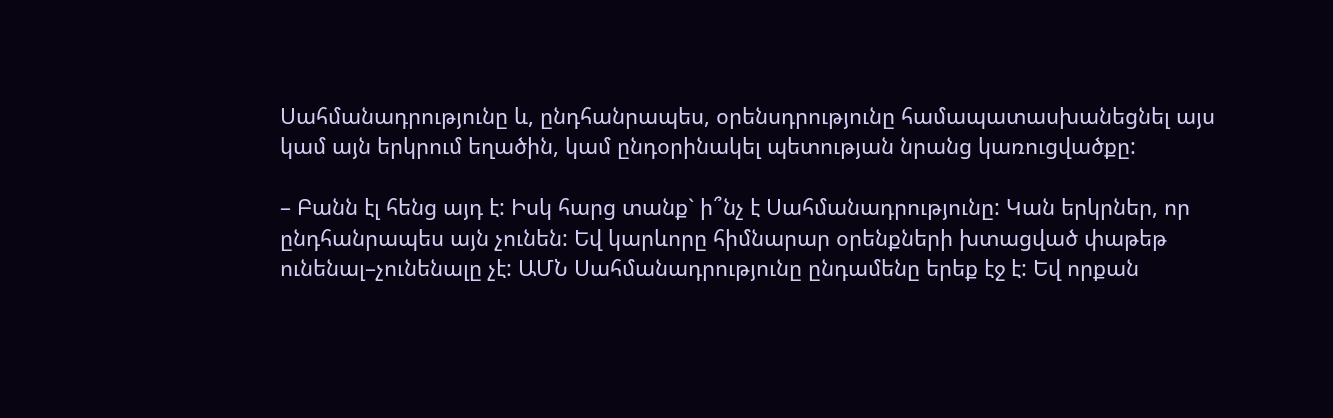Սահմանադրությունը և, ընդհանրապես, օրենսդրությունը համապատասխանեցնել այս կամ այն երկրում եղածին, կամ ընդօրինակել պետության նրանց կառուցվածքը:

– Բանն էլ հենց այդ է: Իսկ հարց տանք` ի՞նչ է Սահմանադրությունը: Կան երկրներ, որ ընդհանրապես այն չունեն: Եվ կարևորը հիմնարար օրենքների խտացված փաթեթ ունենալ–չունենալը չէ: ԱՄՆ Սահմանադրությունը ընդամենը երեք էջ է: Եվ որքան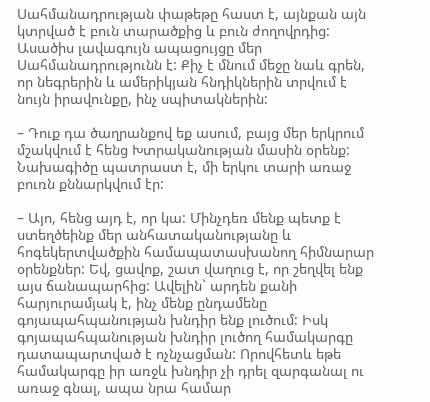Սահմանադրության փաթեթը հաստ է, այնքան այն կտրված է բուն տարածքից և բուն ժողովրդից: Ասածիս լավագույն ապացույցը մեր Սահմանադրությունն է: Քիչ է մնում մեջը նաև գրեն, որ նեգրերին և ամերիկյան հնդիկներին տրվում է նույն իրավունքը, ինչ սպիտակներին:

– Դուք դա ծաղրանքով եք ասում, բայց մեր երկրում մշակվում է հենց Խտրականության մասին օրենք: Նախագիծը պատրաստ է, մի երկու տարի առաջ բուռն քննարկվում էր:

– Այո, հենց այդ է, որ կա: Մինչդեռ մենք պետք է ստեղծեինք մեր անհատականությանը և հոգեկերտվածքին համապատասխանող հիմնարար օրենքներ: Եվ, ցավոք, շատ վաղուց է, որ շեղվել ենք այս ճանապարհից: Ավելին` արդեն քանի հարյուրամյակ է, ինչ մենք ընդամենը գոյապահպանության խնդիր ենք լուծում: Իսկ գոյապահպանության խնդիր լուծող համակարգը դատապարտված է ոչնչացման: Որովհետև եթե համակարգը իր առջև խնդիր չի դրել զարգանալ ու առաջ գնալ, ապա նրա համար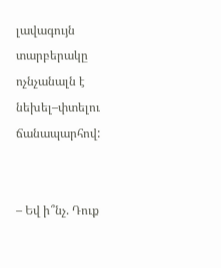լավագույն տարբերակը ոչնչանալն է նեխել–փտելու ճանապարհով:


– Եվ ի՞նչ. Դուք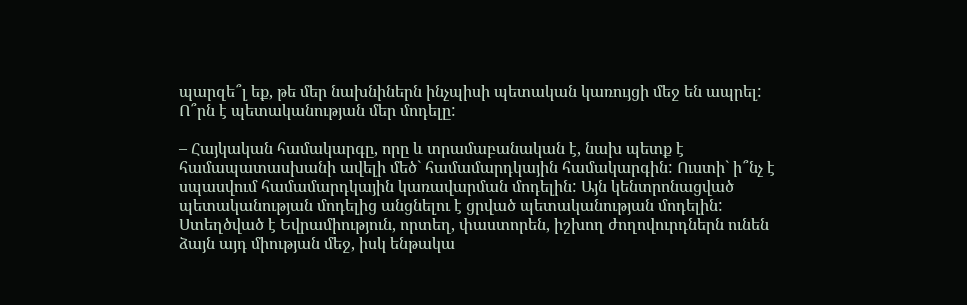պարզե՞լ եք, թե մեր նախնիներն ինչպիսի պետական կառույցի մեջ են ապրել: Ո՞րն է պետականության մեր մոդելը:

– Հայկական համակարգը, որը և տրամաբանական է, նախ պետք է համապատասխանի ավելի մեծ` համամարդկային համակարգին: Ուստի` ի՞նչ է սպասվում համամարդկային կառավարման մոդելին: Այն կենտրոնացված պետականության մոդելից անցնելու է ցրված պետականության մոդելին: Ստեղծված է Եվրամիություն, որտեղ, փաստորեն, իշխող ժողովուրդներն ունեն ձայն այդ միության մեջ, իսկ ենթակա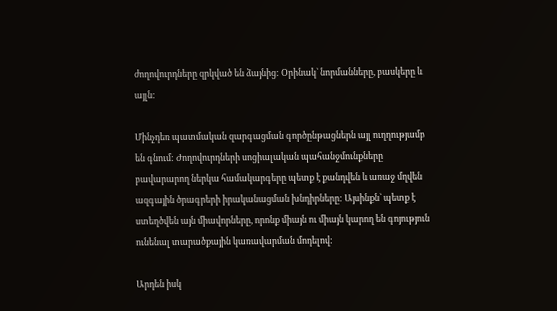ժողովուրդները զրկված են ձայնից: Օրինակ` նորմանները, բասկերը և այլն:

Մինչդեռ պատմական զարգացման գործընթացներն այլ ուղղությամբ են գնում: Ժողովուրդների սոցիալական պահանջմունքները բավարարող ներկա համակարգերը պետք է քանդվեն և առաջ մղվեն ազգային ծրագրերի իրականացման խնդիրները: Այսինքն` պետք է ստեղծվեն այն միավորները, որոնք միայն ու միայն կարող են գոյություն ունենալ տարածքային կառավարման մոդելով:

Արդեն իսկ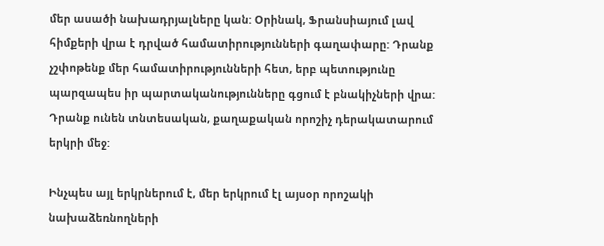մեր ասածի նախադրյալները կան: Օրինակ, Ֆրանսիայում լավ հիմքերի վրա է դրված համատիրությունների գաղափարը: Դրանք չշփոթենք մեր համատիրությունների հետ, երբ պետությունը պարզապես իր պարտականությունները գցում է բնակիչների վրա: Դրանք ունեն տնտեսական, քաղաքական որոշիչ դերակատարում երկրի մեջ:

Ինչպես այլ երկրներում է, մեր երկրում էլ այսօր որոշակի նախաձեռնողների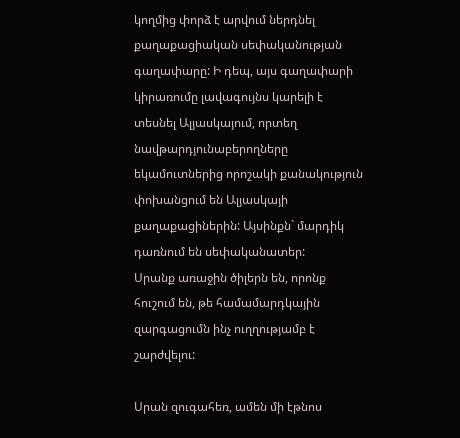կողմից փորձ է արվում ներդնել քաղաքացիական սեփականության գաղափարը: Ի դեպ, այս գաղափարի կիրառումը լավագույնս կարելի է տեսնել Ալյասկայում, որտեղ նավթարդյունաբերողները եկամուտներից որոշակի քանակություն փոխանցում են Ալյասկայի քաղաքացիներին: Այսինքն` մարդիկ դառնում են սեփականատեր:
Սրանք առաջին ծիլերն են, որոնք հուշում են, թե համամարդկային զարգացումն ինչ ուղղությամբ է շարժվելու:

Սրան զուգահեռ, ամեն մի էթնոս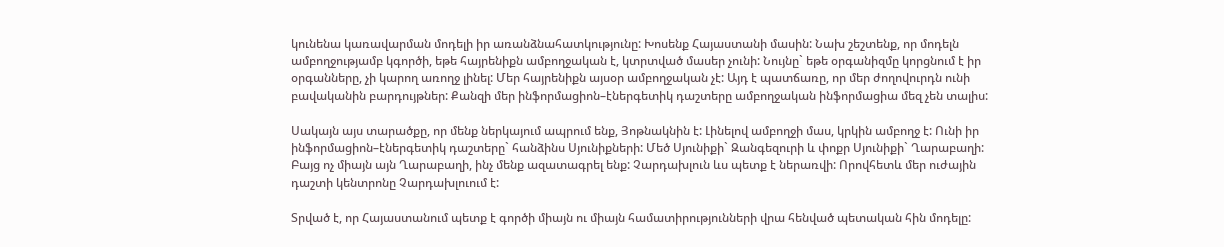կունենա կառավարման մոդելի իր առանձնահատկությունը: Խոսենք Հայաստանի մասին: Նախ շեշտենք, որ մոդելն ամբողջությամբ կգործի, եթե հայրենիքն ամբողջական է, կտրտված մասեր չունի: Նույնը` եթե օրգանիզմը կորցնում է իր օրգանները, չի կարող առողջ լինել: Մեր հայրենիքն այսօր ամբողջական չէ: Այդ է պատճառը, որ մեր ժողովուրդն ունի բավականին բարդույթներ: Քանզի մեր ինֆորմացիոն–էներգետիկ դաշտերը ամբողջական ինֆորմացիա մեզ չեն տալիս:

Սակայն այս տարածքը, որ մենք ներկայում ապրում ենք, Յոթնակնին է: Լինելով ամբողջի մաս, կրկին ամբողջ է: Ունի իր ինֆորմացիոն–էներգետիկ դաշտերը` հանձինս Սյունիքների: Մեծ Սյունիքի` Զանգեզուրի և փոքր Սյունիքի` Ղարաբաղի: Բայց ոչ միայն այն Ղարաբաղի, ինչ մենք ազատագրել ենք: Չարդախլուն ևս պետք է ներառվի: Որովհետև մեր ուժային դաշտի կենտրոնը Չարդախլուում է:

Տրված է, որ Հայաստանում պետք է գործի միայն ու միայն համատիրությունների վրա հենված պետական հին մոդելը: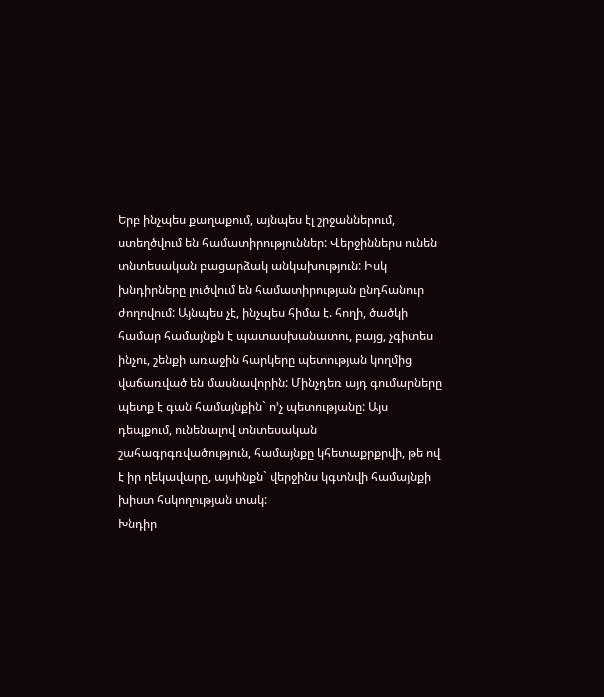Երբ ինչպես քաղաքում, այնպես էլ շրջաններում, ստեղծվում են համատիրություններ: Վերջիններս ունեն տնտեսական բացարձակ անկախություն: Իսկ խնդիրները լուծվում են համատիրության ընդհանուր ժողովում: Այնպես չէ, ինչպես հիմա է. հողի, ծածկի համար համայնքն է պատասխանատու, բայց, չգիտես ինչու, շենքի առաջին հարկերը պետության կողմից վաճառված են մասնավորին: Մինչդեռ այդ գումարները պետք է գան համայնքին` ո’չ պետությանը: Այս դեպքում, ունենալով տնտեսական շահագրգռվածություն, համայնքը կհետաքրքրվի, թե ով է իր ղեկավարը, այսինքն` վերջինս կգտնվի համայնքի խիստ հսկողության տակ:
Խնդիր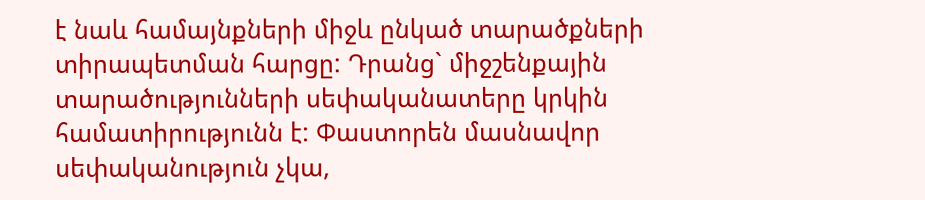է նաև համայնքների միջև ընկած տարածքների տիրապետման հարցը: Դրանց` միջշենքային տարածությունների սեփականատերը կրկին համատիրությունն է: Փաստորեն մասնավոր սեփականություն չկա,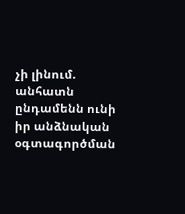չի լինում. անհատն ընդամենն ունի իր անձնական օգտագործման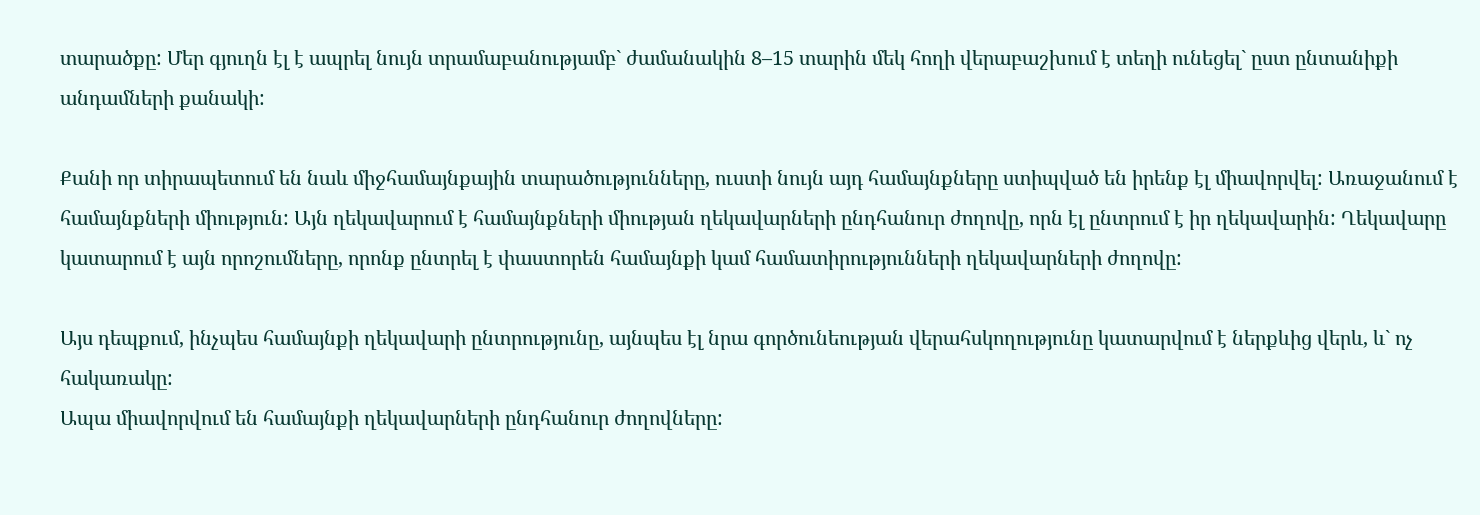տարածքը: Մեր գյուղն էլ է ապրել նույն տրամաբանությամբ` ժամանակին 8–15 տարին մեկ հողի վերաբաշխում է տեղի ունեցել` ըստ ընտանիքի անդամների քանակի:

Քանի որ տիրապետում են նաև միջհամայնքային տարածությունները, ուստի նույն այդ համայնքները ստիպված են իրենք էլ միավորվել: Առաջանում է համայնքների միություն: Այն ղեկավարում է համայնքների միության ղեկավարների ընդհանուր ժողովը, որն էլ ընտրում է իր ղեկավարին: Ղեկավարը կատարում է այն որոշումները, որոնք ընտրել է փաստորեն համայնքի կամ համատիրությունների ղեկավարների ժողովը:

Այս դեպքում, ինչպես համայնքի ղեկավարի ընտրությունը, այնպես էլ նրա գործունեության վերահսկողությունը կատարվում է ներքևից վերև, և` ոչ հակառակը:
Ապա միավորվում են համայնքի ղեկավարների ընդհանուր ժողովները: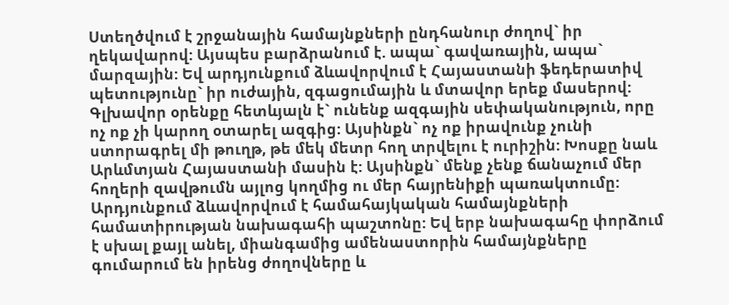Ստեղծվում է շրջանային համայնքների ընդհանուր ժողով` իր ղեկավարով: Այսպես բարձրանում է. ապա` գավառային, ապա` մարզային: Եվ արդյունքում ձևավորվում է Հայաստանի ֆեդերատիվ պետությունը` իր ուժային, զգացումային և մտավոր երեք մասերով:
Գլխավոր օրենքը հետևյալն է` ունենք ազգային սեփականություն, որը ոչ ոք չի կարող օտարել ազգից: Այսինքն` ոչ ոք իրավունք չունի ստորագրել մի թուղթ, թե մեկ մետր հող տրվելու է ուրիշին: Խոսքը նաև Արևմտյան Հայաստանի մասին է: Այսինքն` մենք չենք ճանաչում մեր հողերի զավթումն այլոց կողմից ու մեր հայրենիքի պառակտումը:
Արդյունքում ձևավորվում է համահայկական համայնքների համատիրության նախագահի պաշտոնը: Եվ երբ նախագահը փորձում է սխալ քայլ անել, միանգամից ամենաստորին համայնքները գումարում են իրենց ժողովները և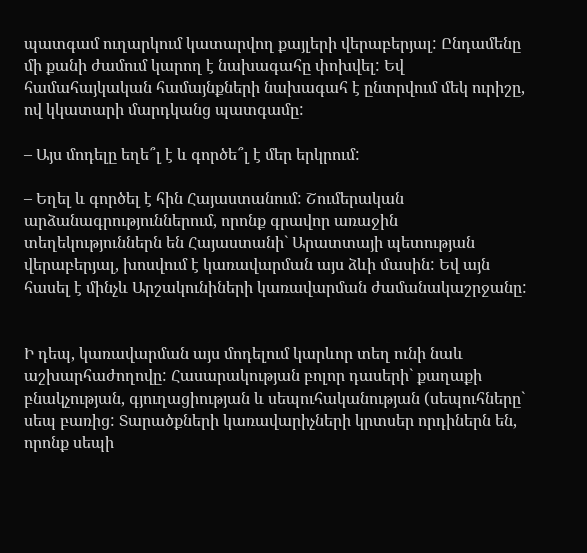պատգամ ուղարկում կատարվող քայլերի վերաբերյալ: Ընդամենը մի քանի ժամում կարող է նախագահը փոխվել: Եվ համահայկական համայնքների նախագահ է ընտրվում մեկ ուրիշը, ով կկատարի մարդկանց պատգամը:

– Այս մոդելը եղե՞լ է և գործե՞լ է մեր երկրում:

– Եղել և գործել է հին Հայաստանում: Շումերական արձանագրություններում, որոնք գրավոր առաջին տեղեկություններն են Հայաստանի` Արատտայի պետության վերաբերյալ, խոսվում է կառավարման այս ձևի մասին: Եվ այն հասել է մինչև Արշակունիների կառավարման ժամանակաշրջանը:


Ի դեպ, կառավարման այս մոդելում կարևոր տեղ ունի նաև աշխարհաժողովը: Հասարակության բոլոր դասերի` քաղաքի բնակչության, գյուղացիության և սեպուհականության (սեպուհները` սեպ բառից: Տարածքների կառավարիչների կրտսեր որդիներն են, որոնք սեպի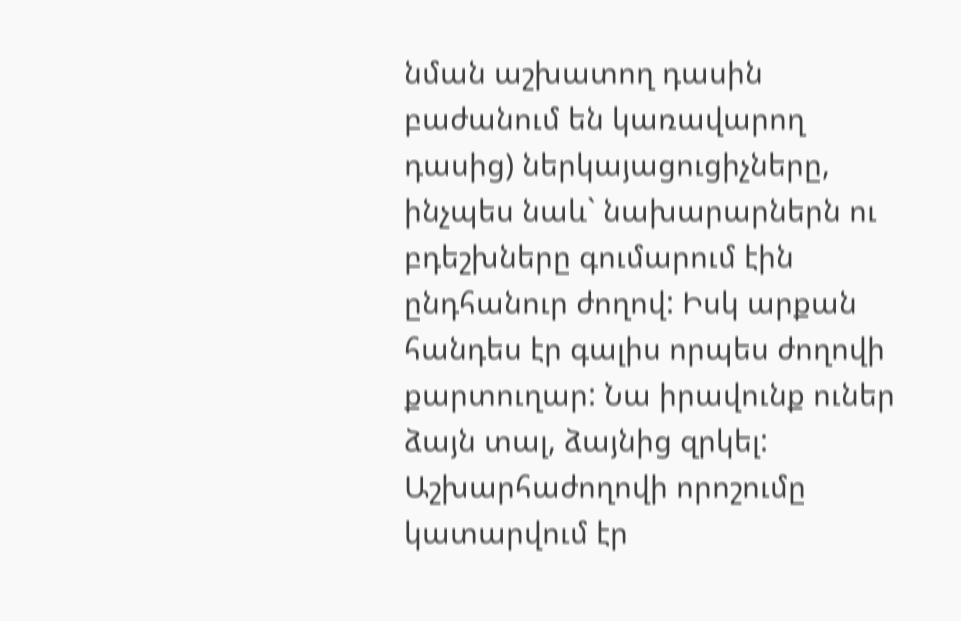նման աշխատող դասին բաժանում են կառավարող դասից) ներկայացուցիչները, ինչպես նաև` նախարարներն ու բդեշխները գումարում էին ընդհանուր ժողով: Իսկ արքան հանդես էր գալիս որպես ժողովի քարտուղար: Նա իրավունք ուներ ձայն տալ, ձայնից զրկել: Աշխարհաժողովի որոշումը կատարվում էր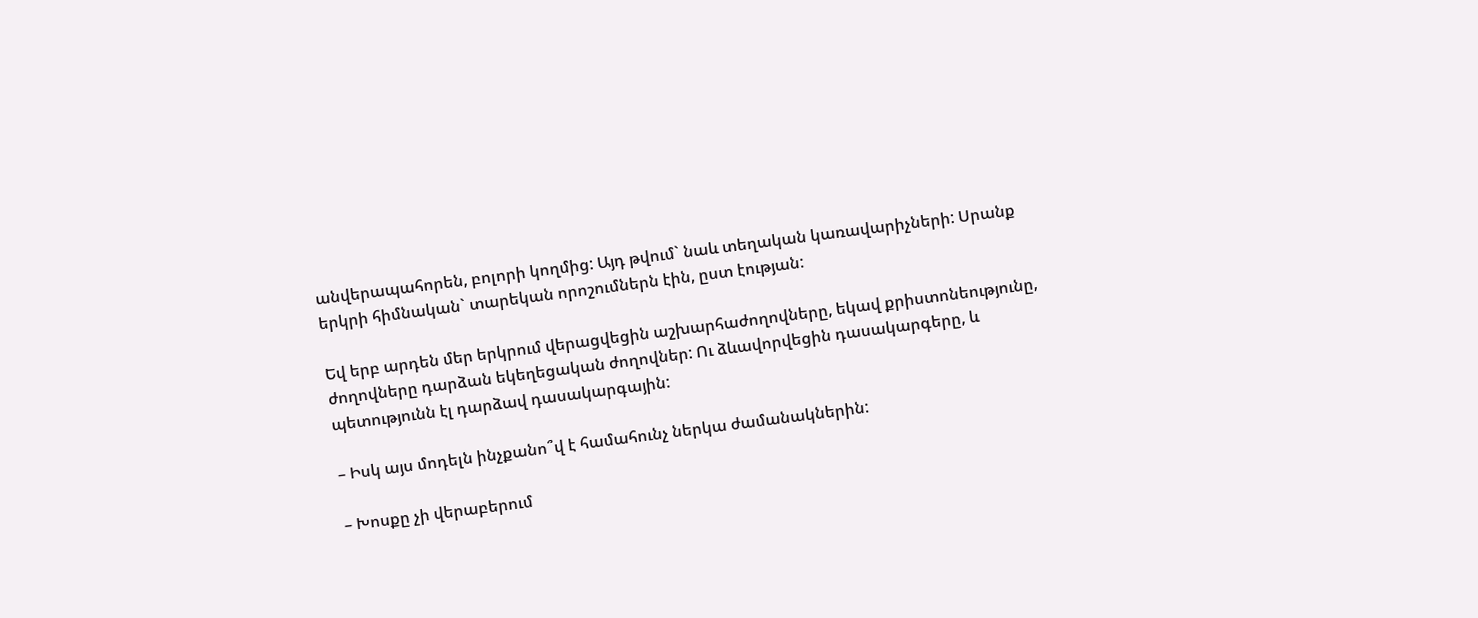անվերապահորեն, բոլորի կողմից: Այդ թվում` նաև տեղական կառավարիչների: Սրանք երկրի հիմնական` տարեկան որոշումներն էին, ըստ էության:

Եվ երբ արդեն մեր երկրում վերացվեցին աշխարհաժողովները, եկավ քրիստոնեությունը, ժողովները դարձան եկեղեցական ժողովներ: Ու ձևավորվեցին դասակարգերը, և պետությունն էլ դարձավ դասակարգային:

– Իսկ այս մոդելն ինչքանո՞վ է համահունչ ներկա ժամանակներին:

– Խոսքը չի վերաբերում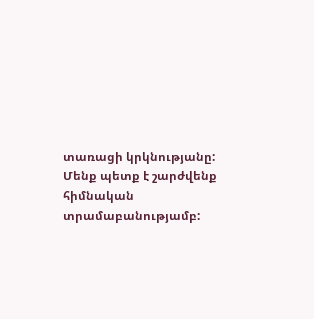տառացի կրկնությանը: Մենք պետք է շարժվենք հիմնական տրամաբանությամբ: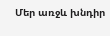Մեր առջև խնդիր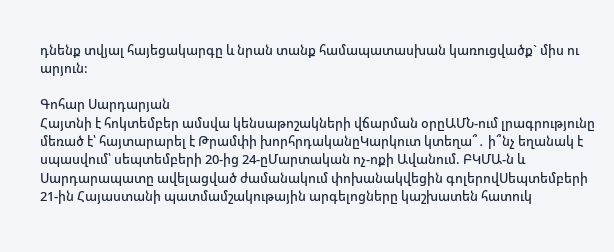դնենք տվյալ հայեցակարգը և նրան տանք համապատասխան կառուցվածք` միս ու արյուն:

Գոհար Սարդարյան
Հայտնի է հոկտեմբեր ամսվա կենսաթոշակների վճարման օրըԱՄՆ-ում լրագրությունը մեռած է՝ հայտարարել է Թրամփի խորհրդականըԿարկուտ կտեղա՞․ ի՞նչ եղանակ է սպասվում՝ սեպտեմբերի 20-ից 24-ըՄարտական ոչ-ոքի Ավանում. ԲԿՄԱ-ն և Սարդարապատը ավելացված ժամանակում փոխանակվեցին գոլերովՍեպտեմբերի 21-ին Հայաստանի պատմամշակութային արգելոցները կաշխատեն հատուկ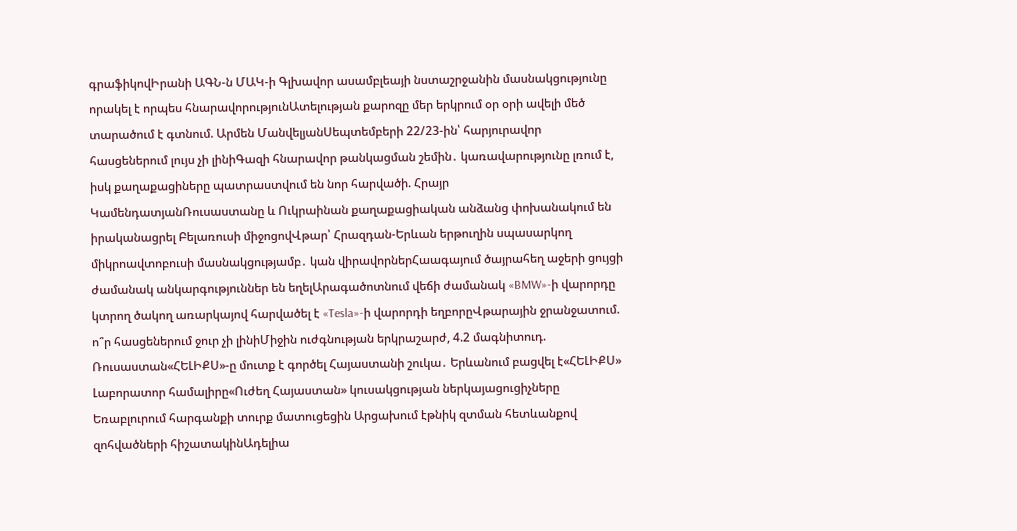գրաֆիկովԻրանի ԱԳՆ-ն ՄԱԿ-ի Գլխավոր ասամբլեայի նստաշրջանին մասնակցությունը որակել է որպես հնարավորությունԱտելության քարոզը մեր երկրում օր օրի ավելի մեծ տարածում է գտնում. Արմեն ՄանվելյանՍեպտեմբերի 22/23-ին՝ հարյուրավոր հասցեներում լույս չի լինիԳազի հնարավոր թանկացման շեմին․ կառավարությունը լռում է, իսկ քաղաքացիները պատրաստվում են նոր հարվածի. Հրայր ԿամենդատյանՌուսաստանը և Ուկրաինան քաղաքացիական անձանց փոխանակում են իրականացրել Բելառուսի միջոցովՎթար՝ Հրազդան-Երևան երթուղին սպասարկող միկրոավտոբուսի մասնակցությամբ․ կան վիրավորներՀաագայում ծայրահեղ աջերի ցույցի ժամանակ անկարգություններ են եղելԱրագածոտնում վեճի ժամանակ «BMW»-ի վարորդը կտրող ծակող առարկայով հարվածել է «Tesla»-ի վարորդի եղբորըՎթարային ջրանջատում. ո՞ր հասցեներում ջուր չի լինիՄիջին ուժգնության երկրաշարժ, 4.2 մագնիտուդ. Ռուսաստան«ՀԵԼԻՔՍ»-ը մուտք է գործել Հայաստանի շուկա․ Երևանում բացվել է«ՀԵԼԻՔՍ» Լաբորատոր համալիրը«Ուժեղ Հայաստան» կուսակցության ներկայացուցիչները Եռաբլուրում հարգանքի տուրք մատուցեցին Արցախում էթնիկ զտման հետևանքով զոհվածների հիշատակինԱդելիա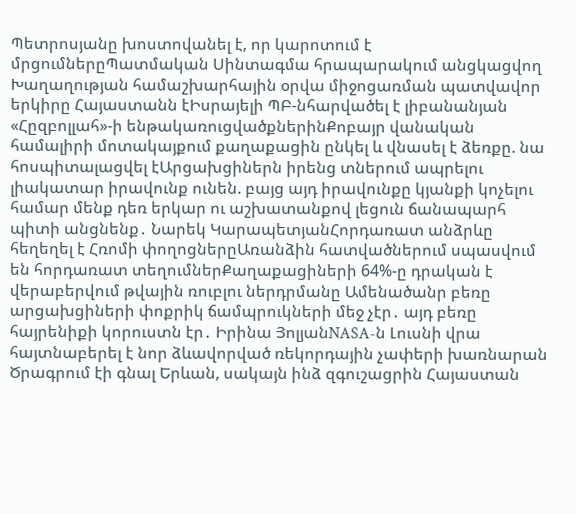Պետրոսյանը խոստովանել է, որ կարոտում է մրցումներըՊատմական Սինտագմա հրապարակում անցկացվող Խաղաղության համաշխարհային օրվա միջոցառման պատվավոր երկիրը Հայաստանն էԻսրայելի ՊԲ-նհարվածել է լիբանանյան «Հըզբոլլահ»-ի ենթակառուցվածքներինՔոբայր վանական համալիրի մոտակայքում քաղաքացին ընկել և վնասել է ձեռքը. նա հոսպիտալացվել էԱրցախցիներն իրենց տներում ապրելու լիակատար իրավունք ունեն. բայց այդ իրավունքը կյանքի կոչելու համար մենք դեռ երկար ու աշխատանքով լեցուն ճանապարհ պիտի անցնենք․ Նարեկ ԿարապետյանՀորդառատ անձրևը հեղեղել է Հռոմի փողոցներըԱռանձին հատվածներում սպասվում են հորդառատ տեղումներՔաղաքացիների 64%-ը դրական է վերաբերվում թվային ռուբլու ներդրմանը Ամենածանր բեռը արցախցիների փոքրիկ ճամպրուկների մեջ չէր․ այդ բեռը հայրենիքի կորուստն էր․ Իրինա ՅոլյանNASA-ն Լուսնի վրա հայտնաբերել է նոր ձևավորված ռեկորդային չափերի խառնարան Ծրագրում էի գնալ Երևան, սակայն ինձ զգուշացրին Հայաստան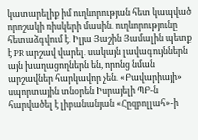կատարելիք իմ ուղևորության հետ կապված որոշակի ռիսկերի մասին․ ուղևորությունը հետաձգվում է․ Իլյա Յաշին Յամալին պետք է PR արշավ վարել․ սակայն լավագույններն այն խաղացողներն են, որոնց նման արշավներ հարկավոր չեն․ «Բավարիայի» սպորտային տնօրեն Իսրայելի ՊԲ-ն հարվածել է լիբանանյան «Հըզբոլլահ»-ի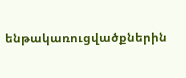ենթակառուցվածքներին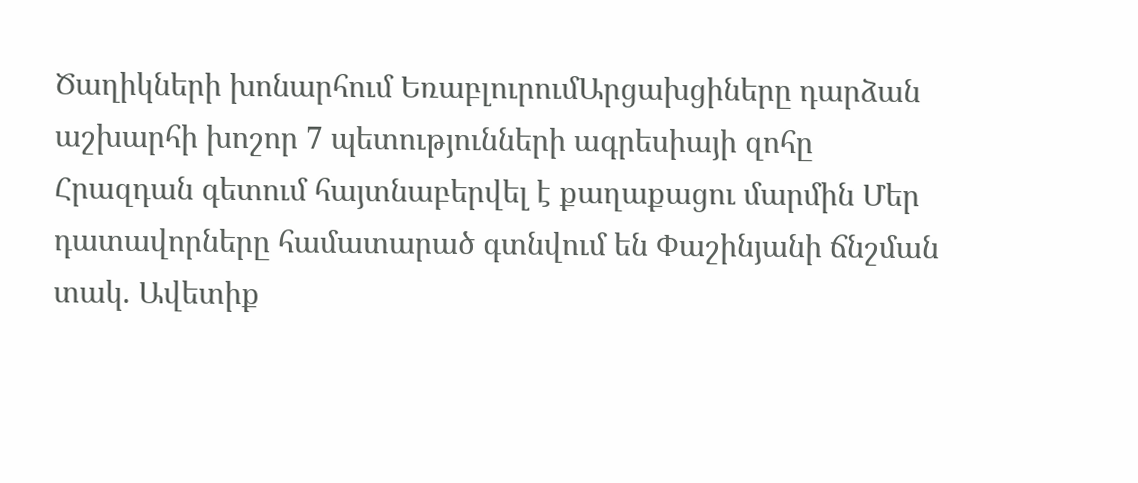Ծաղիկների խոնարհում ԵռաբլուրումԱրցախցիները դարձան աշխարհի խոշոր 7 պետությունների ագրեսիայի զոհը Հրազդան գետում հայտնաբերվել է քաղաքացու մարմին Մեր դատավորները համատարած գտնվում են Փաշինյանի ճնշման տակ. Ավետիք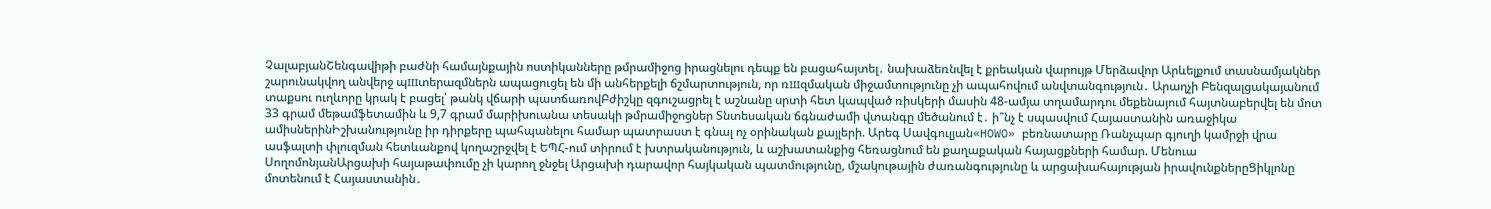ՉալաբյանՇենգավիթի բաժնի համայնքային ոստիկանները թմրամիջոց իրացնելու դեպք են բացահայտել․ նախաձեռնվել է քրեական վարույթ Մերձավոր Արևելքում տասնամյակներ շարունակվող անվերջ պшտերազմներն ապացուցել են մի անհերքելի ճշմարտություն, որ ռшզմական միջամտությունը չի ապահովում անվտանգություն․ Արաղչի Բենզալցակայանում տաքսու ուղևորը կրակ է բացել՝ թանկ վճարի պատճառովԲժիշկը զգուշացրել է աշնանը սրտի հետ կապված ռիսկերի մասին 48-ամյա տղամարդու մեքենայում հայտնաբերվել են մոտ 33 գրամ մեթամֆետամին և 9,7 գրամ մարիխուանա տեսակի թմրամիջոցներ Տնտեսական ճգնաժամի վտանգը մեծանում է․ ի՞նչ է սպասվում Հայաստանին առաջիկա ամիսներինԻշխանությունը իր դիրքերը պահպանելու համար պատրաստ է գնալ ոչ օրինական քայլերի. Արեգ Սավգուլյան«HOWO» բեռնատարը Ռանչպար գյուղի կամրջի վրա ասֆալտի փլուզման հետևանքով կողաշրջվել է ԵՊՀ-ում տիրում է խտրականություն, և աշխատանքից հեռացնում են քաղաքական հայացքների համար. Մենուա ՍողոմոնյանԱրցախի հայաթափումը չի կարող ջնջել Արցախի դարավոր հայկական պատմությունը, մշակութային ժառանգությունը և արցախահայության իրավունքներըՑիկլոնը մոտենում է Հայաստանին․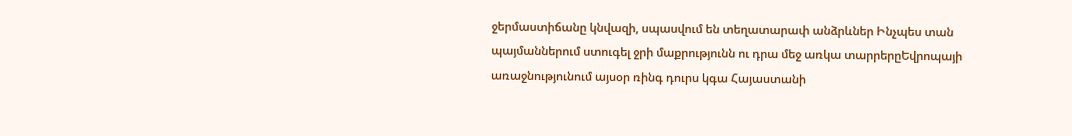ջերմաստիճանը կնվազի, սպասվում են տեղատարափ անձրևներ Ինչպես տան պայմաններում ստուգել ջրի մաքրությունն ու դրա մեջ առկա տարրերըԵվրոպայի առաջնությունում այսօր ռինգ դուրս կգա Հայաստանի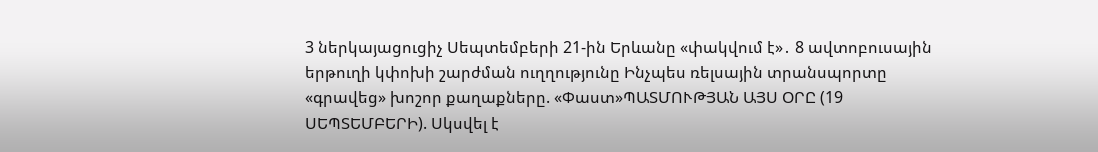3 ներկայացուցիչ Սեպտեմբերի 21-ին Երևանը «փակվում է»․ 8 ավտոբուսային երթուղի կփոխի շարժման ուղղությունը Ինչպես ռելսային տրանսպորտը «գրավեց» խոշոր քաղաքները. «Փաստ»ՊԱՏՄՈՒԹՅԱՆ ԱՅՍ ՕՐԸ (19 ՍԵՊՏԵՄԲԵՐԻ). Սկսվել է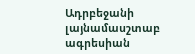Ադրբեջանի լայնամասշտաբ ագրեսիան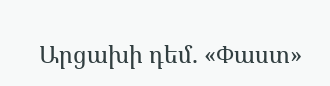Արցախի դեմ. «Փաստ»